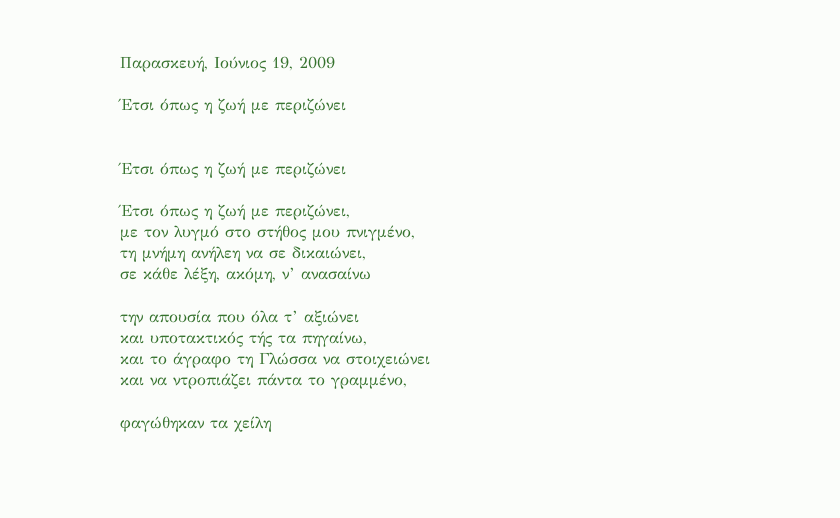Παρασκευή, Ιούνιος 19, 2009

Έτσι όπως η ζωή με περιζώνει


Έτσι όπως η ζωή με περιζώνει

Έτσι όπως η ζωή με περιζώνει,
με τον λυγμό στο στήθος μου πνιγμένο,
τη μνήμη ανήλεη να σε δικαιώνει,
σε κάθε λέξη, ακόμη, ν’ ανασαίνω

την απουσία που όλα τ’ αξιώνει
και υποτακτικός τής τα πηγαίνω,
και το άγραφο τη Γλώσσα να στοιχειώνει
και να ντροπιάζει πάντα το γραμμένο,

φαγώθηκαν τα χείλη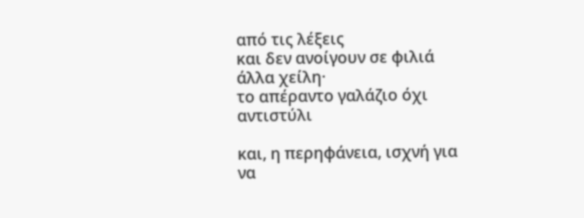από τις λέξεις
και δεν ανοίγουν σε φιλιά άλλα χείλη·
το απέραντο γαλάζιο όχι αντιστύλι

και, η περηφάνεια, ισχνή για να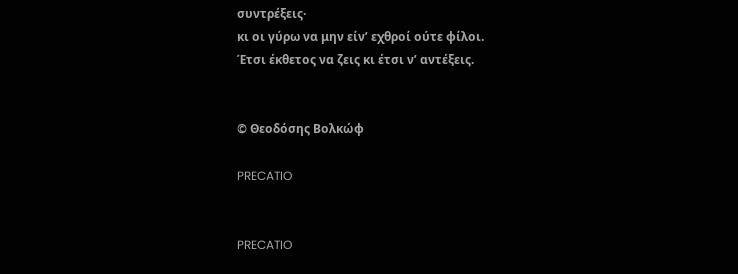συντρέξεις·
κι οι γύρω να μην είν’ εχθροί ούτε φίλοι.
Έτσι έκθετος να ζεις κι έτσι ν’ αντέξεις.


© Θεοδόσης Βολκώφ

PRECATIO


PRECATIO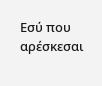Εσύ που αρέσκεσαι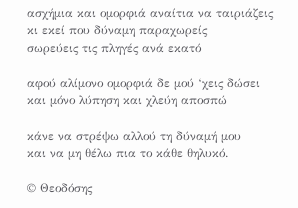ασχήμια και ομορφιά αναίτια να ταιριάζεις
κι εκεί που δύναμη παραχωρείς
σωρεύεις τις πληγές ανά εκατό

αφού αλίμονο ομορφιά δε μού ‘χεις δώσει
και μόνο λύπηση και χλεύη αποσπώ

κάνε να στρέψω αλλού τη δύναμή μου
και να μη θέλω πια το κάθε θηλυκό.

© Θεοδόσης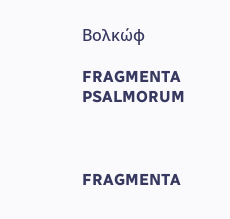Βολκώφ

FRAGMENTA PSALMORUM



FRAGMENTA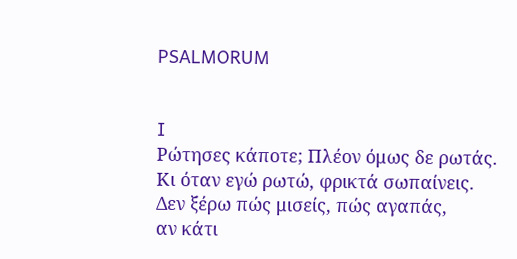PSALMORUM


I
Ρώτησες κάποτε; Πλέον όμως δε ρωτάς.
Κι όταν εγώ ρωτώ, φρικτά σωπαίνεις.
Δεν ξέρω πώς μισείς, πώς αγαπάς,
αν κάτι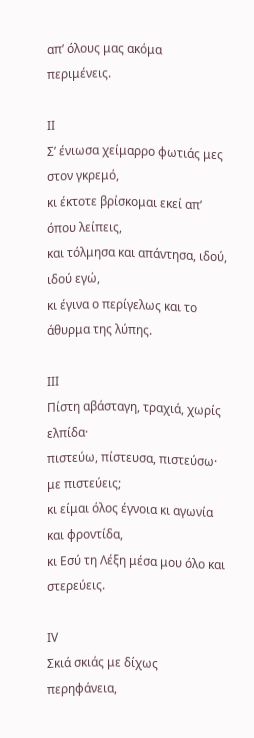απ’ όλους μας ακόμα περιμένεις.

ΙΙ
Σ’ ένιωσα χείμαρρο φωτιάς μες στον γκρεμό,
κι έκτοτε βρίσκομαι εκεί απ’ όπου λείπεις,
και τόλμησα και απάντησα, ιδού, ιδού εγώ,
κι έγινα ο περίγελως και το άθυρμα της λύπης.

ΙΙΙ
Πίστη αβάσταγη, τραχιά, χωρίς ελπίδα·
πιστεύω, πίστευσα, πιστεύσω· με πιστεύεις;
κι είμαι όλος έγνοια κι αγωνία και φροντίδα,
κι Εσύ τη Λέξη μέσα μου όλο και στερεύεις.

ΙV
Σκιά σκιάς με δίχως περηφάνεια,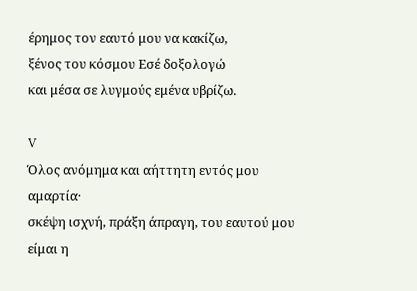έρημος τον εαυτό μου να κακίζω,
ξένος του κόσμου Εσέ δοξολογώ
και μέσα σε λυγμούς εμένα υβρίζω.

V
Όλος ανόμημα και αήττητη εντός μου αμαρτία·
σκέψη ισχνή, πράξη άπραγη, του εαυτού μου είμαι η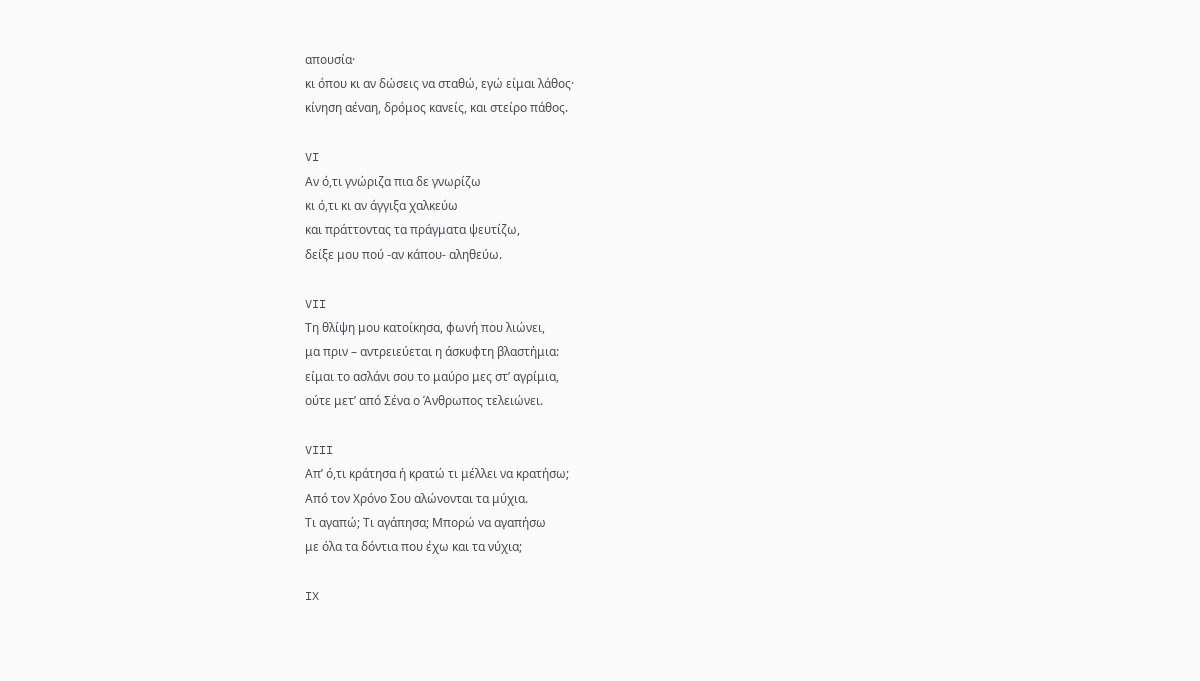απουσία·
κι όπου κι αν δώσεις να σταθώ, εγώ είμαι λάθος·
κίνηση αέναη, δρόμος κανείς, και στείρο πάθος.

VI
Aν ό,τι γνώριζα πια δε γνωρίζω
κι ό,τι κι αν άγγιξα χαλκεύω
και πράττοντας τα πράγματα ψευτίζω,
δείξε μου πού -αν κάπου- αληθεύω.

VII
Τη θλίψη μου κατοίκησα, φωνή που λιώνει,
μα πριν – αντρειεύεται η άσκυφτη βλαστήμια:
είμαι το ασλάνι σου το μαύρο μες στ’ αγρίμια,
ούτε μετ’ από Σένα ο Άνθρωπος τελειώνει.

VIII
Aπ’ ό,τι κράτησα ή κρατώ τι μέλλει να κρατήσω;
Από τον Χρόνο Σου αλώνονται τα μύχια.
Τι αγαπώ; Τι αγάπησα; Μπορώ να αγαπήσω
με όλα τα δόντια που έχω και τα νύχια;

IX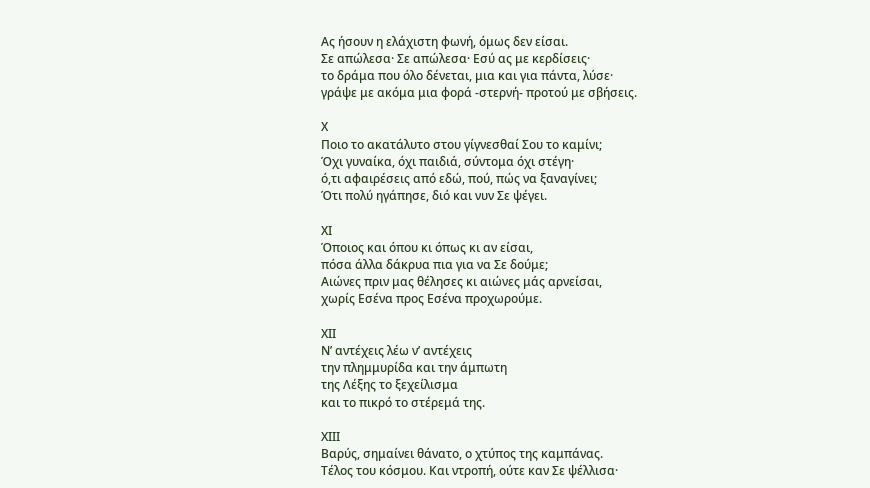Ας ήσουν η ελάχιστη φωνή, όμως δεν είσαι.
Σε απώλεσα· Σε απώλεσα· Εσύ ας με κερδίσεις·
το δράμα που όλο δένεται, μια και για πάντα, λύσε·
γράψε με ακόμα μια φορά -στερνή- προτού με σβήσεις.

Χ
Ποιο το ακατάλυτο στου γίγνεσθαί Σου το καμίνι;
Όχι γυναίκα, όχι παιδιά, σύντομα όχι στέγη·
ό,τι αφαιρέσεις από εδώ, πού, πώς να ξαναγίνει;
Ότι πολύ ηγάπησε, διό και νυν Σε ψέγει.

ΧΙ
Όποιος και όπου κι όπως κι αν είσαι,
πόσα άλλα δάκρυα πια για να Σε δούμε;
Αιώνες πριν μας θέλησες κι αιώνες μάς αρνείσαι,
χωρίς Εσένα προς Εσένα προχωρούμε.

ΧΙΙ
Ν’ αντέχεις λέω ν’ αντέχεις
την πλημμυρίδα και την άμπωτη
της Λέξης το ξεχείλισμα
και το πικρό το στέρεμά της.

ΧΙΙΙ
Βαρύς, σημαίνει θάνατο, ο χτύπος της καμπάνας.
Τέλος του κόσμου. Και ντροπή, ούτε καν Σε ψέλλισα·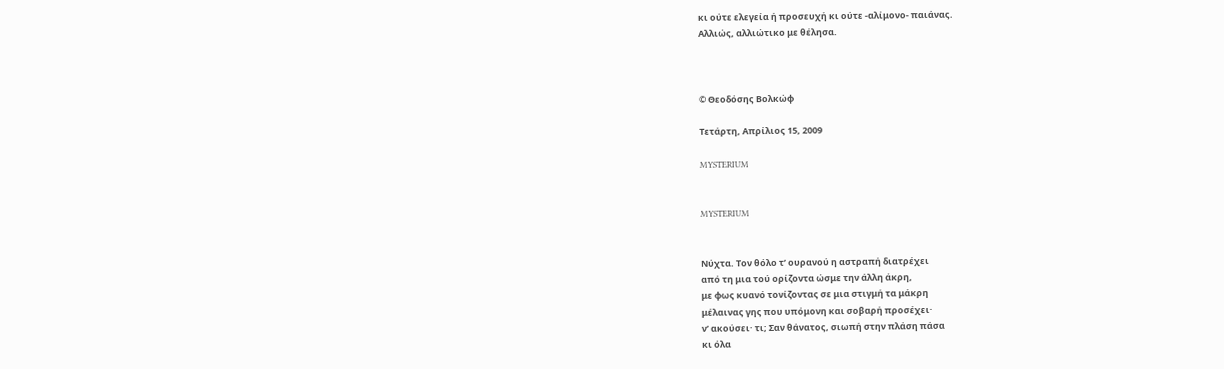κι ούτε ελεγεία ή προσευχή κι ούτε -αλίμονο- παιάνας.
Αλλιώς, αλλιώτικο με θέλησα.



© Θεοδόσης Βολκώφ

Τετάρτη, Απρίλιος 15, 2009

MYSTERIUM


MYSTERIUM


Νύχτα. Τον θόλο τ’ ουρανού η αστραπή διατρέχει
από τη μια τού ορίζοντα ώσμε την άλλη άκρη,
με φως κυανό τονίζοντας σε μια στιγμή τα μάκρη
μέλαινας γης που υπόμονη και σοβαρή προσέχει·
ν’ ακούσει· τι; Σαν θάνατος, σιωπή στην πλάση πάσα
κι όλα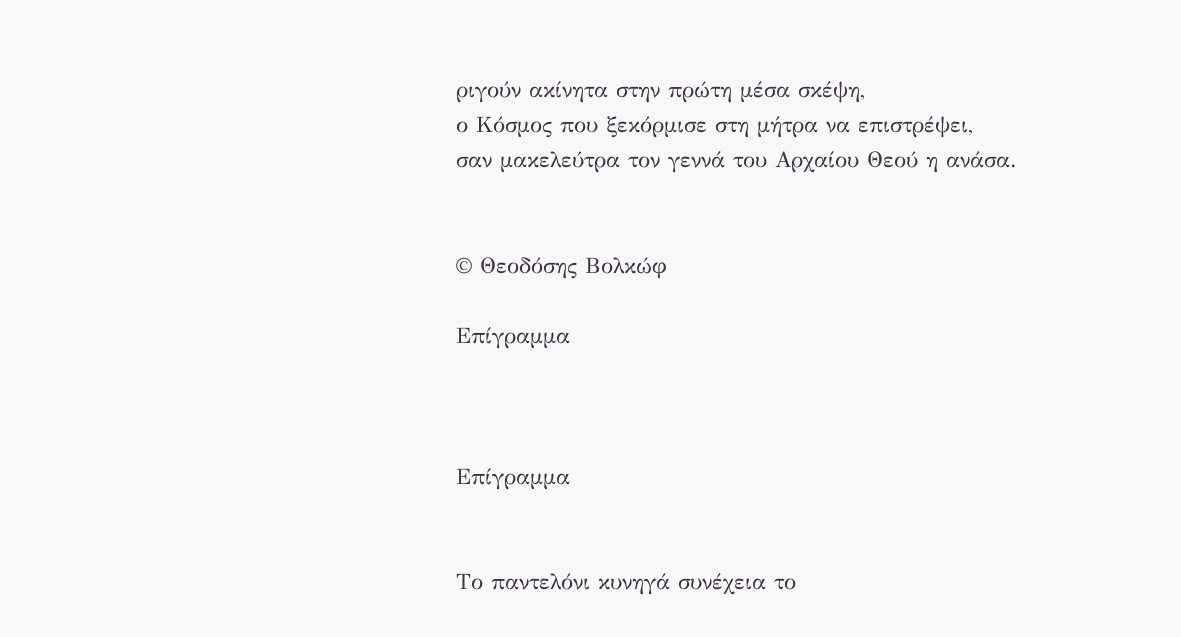ριγούν ακίνητα στην πρώτη μέσα σκέψη,
ο Κόσμος που ξεκόρμισε στη μήτρα να επιστρέψει,
σαν μακελεύτρα τον γεννά του Αρχαίου Θεού η ανάσα.


© Θεοδόσης Βολκώφ

Επίγραμμα



Επίγραμμα


Το παντελόνι κυνηγά συνέχεια το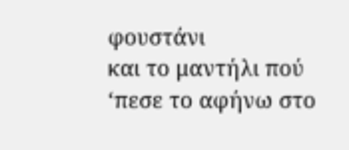φουστάνι
και το μαντήλι πού ‘πεσε το αφήνω στο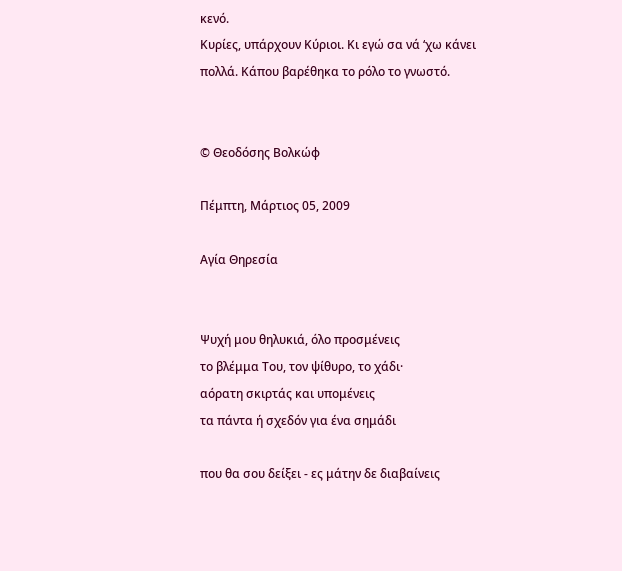κενό.
Κυρίες, υπάρχουν Κύριοι. Κι εγώ σα νά ‘χω κάνει
πολλά. Κάπου βαρέθηκα το ρόλο το γνωστό.


© Θεοδόσης Βολκώφ

Πέμπτη, Μάρτιος 05, 2009

Αγία Θηρεσία


Ψυχή μου θηλυκιά, όλο προσμένεις
το βλέμμα Του, τον ψίθυρο, το χάδι·
αόρατη σκιρτάς και υπομένεις
τα πάντα ή σχεδόν για ένα σημάδι

που θα σου δείξει - ες μάτην δε διαβαίνεις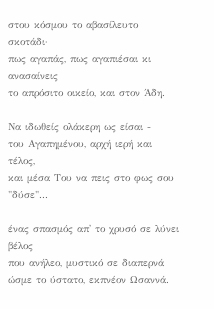στου κόσμου το αβασίλευτο σκοτάδι·
πως αγαπάς, πως αγαπιέσαι κι ανασαίνεις
το απρόσιτο οικείο, και στον Άδη.

Να ιδωθείς ολάκερη ως είσαι -
του Αγαπημένου, αρχή ιερή και τέλος,
και μέσα Του να πεις στο φως σου "δύσε"...

ένας σπασμός απ' το χρυσό σε λύνει βέλος
που ανήλεο, μυστικό σε διαπερνά
ώσμε το ύστατο, εκπνέον Ωσαννά.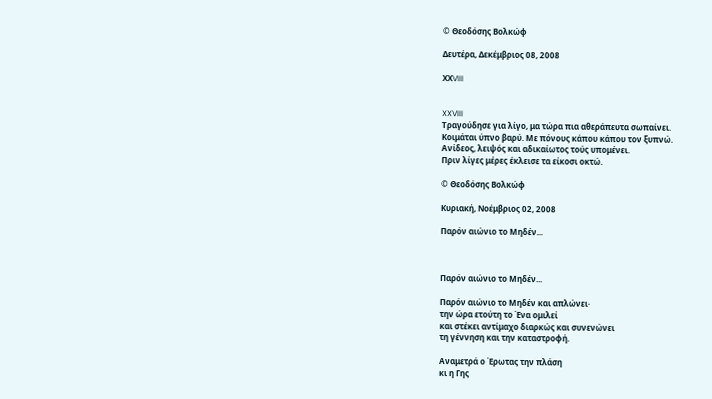© Θεοδόσης Βολκώφ

Δευτέρα, Δεκέμβριος 08, 2008

ΧΧVIII


XXVIII
Τραγούδησε για λίγο, μα τώρα πια αθεράπευτα σωπαίνει.
Κοιμάται ύπνο βαρύ. Με πόνους κάπου κάπου τον ξυπνώ.
Ανίδεος, λειψός και αδικαίωτος τούς υπομένει.
Πριν λίγες μέρες έκλεισε τα είκοσι οκτώ.

© Θεοδόσης Βολκώφ

Κυριακή, Νοέμβριος 02, 2008

Παρόν αιώνιο το Μηδέν...



Παρόν αιώνιο το Μηδέν...

Παρόν αιώνιο το Μηδέν και απλώνει·
την ώρα ετούτη το Ένα ομιλεί
και στέκει αντίμαχο διαρκώς και συνενώνει
τη γέννηση και την καταστροφή.

Αναμετρά ο Έρωτας την πλάση
κι η Γης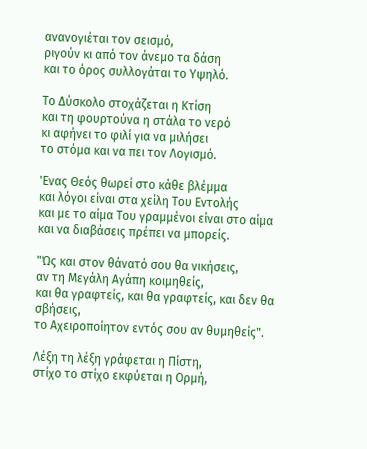ανανογιέται τον σεισμό,
ριγούν κι από τον άνεμο τα δάση
και το όρος συλλογάται το Υψηλό.

Το Δύσκολο στοχάζεται η Κτίση
και τη φουρτούνα η στάλα το νερό
κι αφήνει το φιλί για να μιλήσει
το στόμα και να πει τον Λογισμό.

'Ενας Θεός θωρεί στο κάθε βλέμμα
και λόγοι είναι στα χείλη Του Εντολής
και με το αίμα Του γραμμένοι είναι στο αίμα
και να διαβάσεις πρέπει να μπορείς.

"Ώς και στον θάνατό σου θα νικήσεις,
αν τη Μεγάλη Αγάπη κοιμηθείς,
και θα γραφτείς, και θα γραφτείς, και δεν θα σβήσεις,
το Αχειροποίητον εντός σου αν θυμηθείς".

Λέξη τη λέξη γράφεται η Πίστη,
στίχο το στίχο εκφύεται η Ορμή,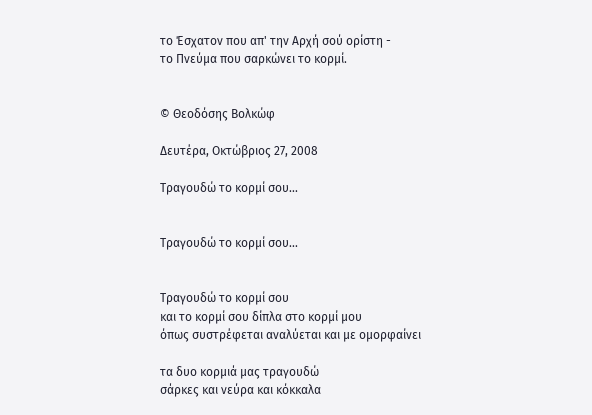το Έσχατον που απ' την Αρχή σού ορίστη -
το Πνεύμα που σαρκώνει το κορμί.


© Θεοδόσης Βολκώφ

Δευτέρα, Οκτώβριος 27, 2008

Τραγουδώ το κορμί σου...


Τραγουδώ το κορμί σου...


Τραγουδώ το κορμί σου
και το κορμί σου δίπλα στο κορμί μου
όπως συστρέφεται αναλύεται και με ομορφαίνει

τα δυο κορμιά μας τραγουδώ
σάρκες και νεύρα και κόκκαλα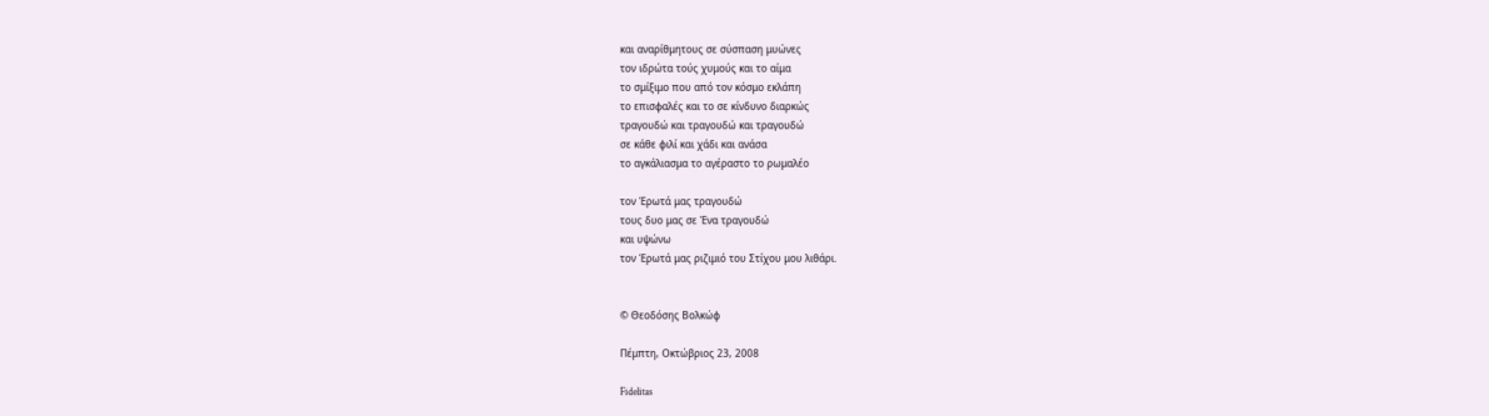και αναρίθμητους σε σύσπαση μυώνες
τον ιδρώτα τούς χυμούς και το αίμα
το σμίξιμο που από τον κόσμο εκλάπη
το επισφαλές και το σε κίνδυνο διαρκώς
τραγουδώ και τραγουδώ και τραγουδώ
σε κάθε φιλί και χάδι και ανάσα
το αγκάλιασμα το αγέραστο το ρωμαλέο

τον Έρωτά μας τραγουδώ
τους δυο μας σε Ένα τραγουδώ
και υψώνω
τον Έρωτά μας ριζιμιό του Στίχου μου λιθάρι.


© Θεοδόσης Βολκώφ

Πέμπτη, Οκτώβριος 23, 2008

Fidelitas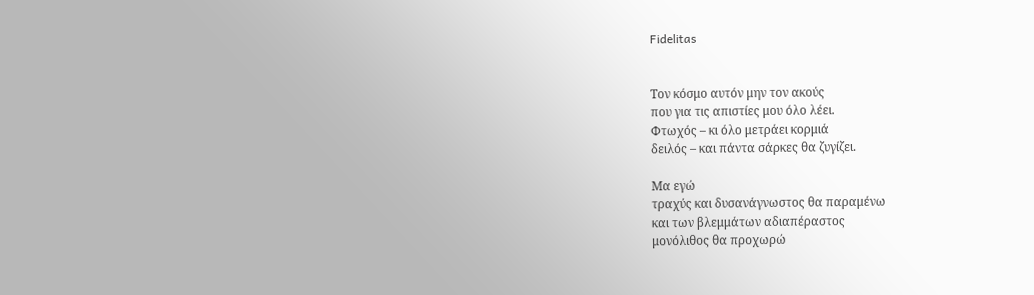Fidelitas


Toν κόσμο αυτόν μην τον ακούς
που για τις απιστίες μου όλο λέει.
Φτωχός – κι όλο μετράει κορμιά
δειλός – και πάντα σάρκες θα ζυγίζει.

Μα εγώ
τραχύς και δυσανάγνωστος θα παραμένω
και των βλεμμάτων αδιαπέραστος
μονόλιθος θα προχωρώ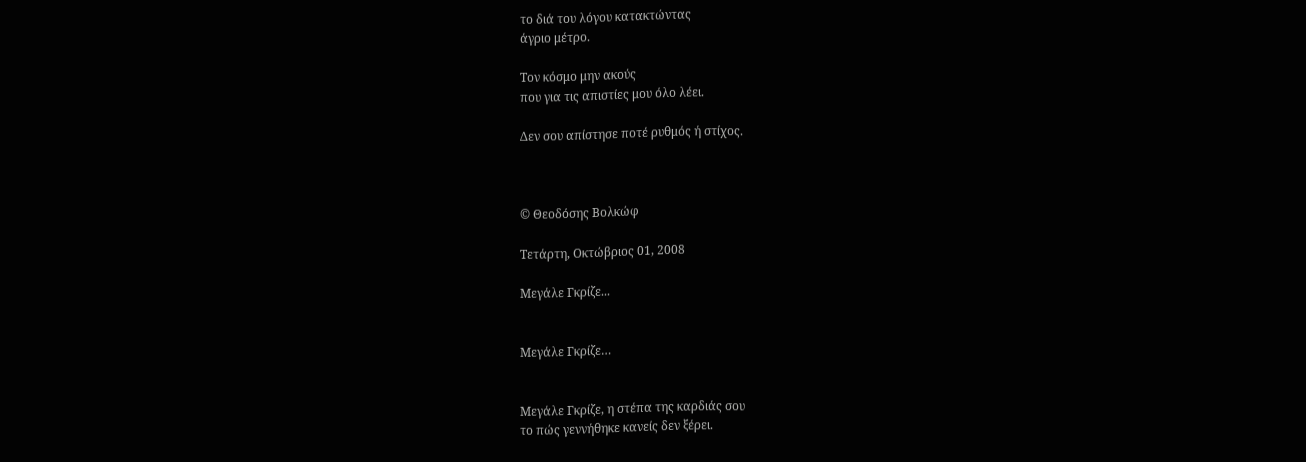τo διά του λόγου κατακτώντας
άγριo μέτρo.

Τον κόσμο μην ακούς
που για τις απιστίες μου όλο λέει.

Δεν σου απίστησε ποτέ ρυθμός ή στίχος.



© Θεοδόσης Βολκώφ

Τετάρτη, Οκτώβριος 01, 2008

Μεγάλε Γκρίζε...


Μεγάλε Γκρίζε…


Μεγάλε Γκρίζε, η στέπα της καρδιάς σου
το πώς γεννήθηκε κανείς δεν ξέρει.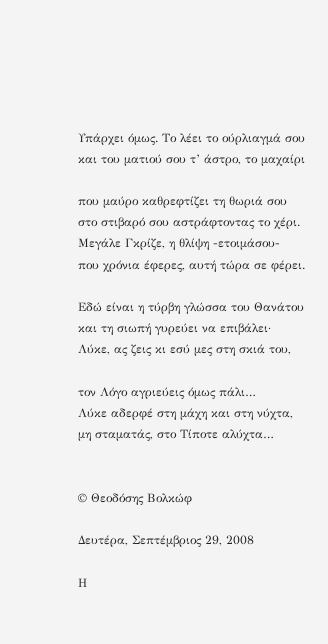Υπάρχει όμως. Το λέει το ούρλιαγμά σου
και του ματιού σου τ’ άστρο, το μαχαίρι

που μαύρο καθρεφτίζει τη θωριά σου
στο στιβαρό σου αστράφτοντας το χέρι.
Μεγάλε Γκρίζε, η θλίψη -ετοιμάσου-
που χρόνια έφερες, αυτή τώρα σε φέρει.

Εδώ είναι η τύρβη γλώσσα του Θανάτου
και τη σιωπή γυρεύει να επιβάλει·
Λύκε, ας ζεις κι εσύ μες στη σκιά του,

τον Λόγο αγριεύεις όμως πάλι…
Λύκε αδερφέ στη μάχη και στη νύχτα,
μη σταματάς, στο Τίποτε αλύχτα…


© Θεοδόσης Βολκώφ

Δευτέρα, Σεπτέμβριος 29, 2008

Η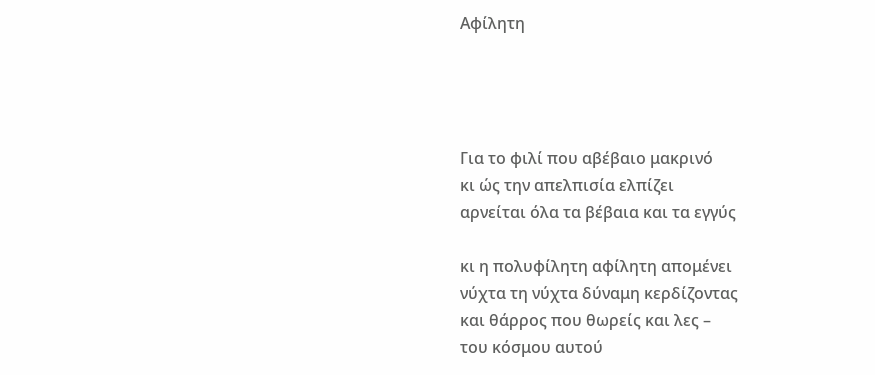Αφίλητη




Για το φιλί που αβέβαιο μακρινό
κι ώς την απελπισία ελπίζει
αρνείται όλα τα βέβαια και τα εγγύς

κι η πολυφίλητη αφίλητη απομένει
νύχτα τη νύχτα δύναμη κερδίζοντας
και θάρρος που θωρείς και λες –
του κόσμου αυτού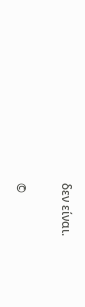δεν είναι.


©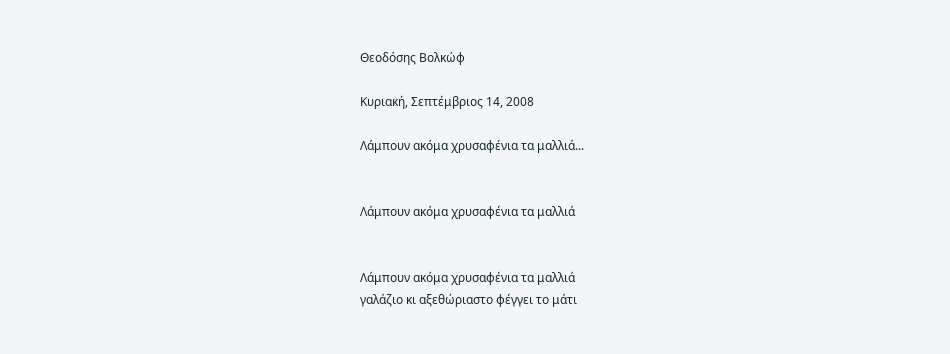Θεοδόσης Βολκώφ

Κυριακή, Σεπτέμβριος 14, 2008

Λάμπουν ακόμα χρυσαφένια τα μαλλιά...


Λάμπουν ακόμα χρυσαφένια τα μαλλιά


Λάμπουν ακόμα χρυσαφένια τα μαλλιά
γαλάζιο κι αξεθώριαστο φέγγει το μάτι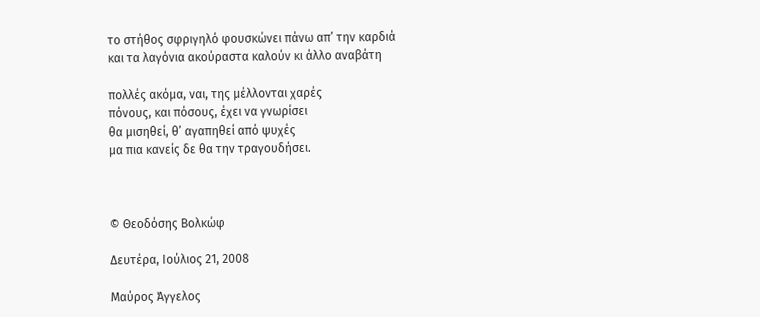το στήθος σφριγηλό φουσκώνει πάνω απ’ την καρδιά
και τα λαγόνια ακούραστα καλούν κι άλλο αναβάτη

πολλές ακόμα, ναι, της μέλλονται χαρές
πόνους, και πόσους, έχει να γνωρίσει
θα μισηθεί, θ’ αγαπηθεί από ψυχές
μα πια κανείς δε θα την τραγουδήσει.



© Θεοδόσης Βολκώφ

Δευτέρα, Ιούλιος 21, 2008

Mαύρος Άγγελος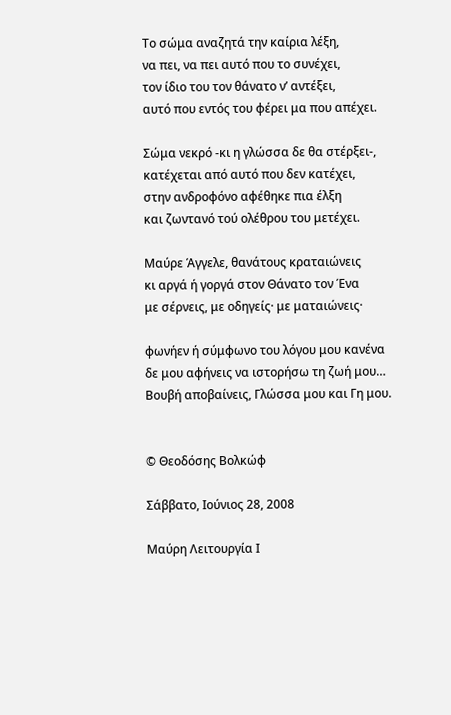Το σώμα αναζητά την καίρια λέξη,
να πει, να πει αυτό που το συνέχει,
τον ίδιο του τον θάνατο ν’ αντέξει,
αυτό που εντός του φέρει μα που απέχει.

Σώμα νεκρό -κι η γλώσσα δε θα στέρξει-,
κατέχεται από αυτό που δεν κατέχει,
στην ανδροφόνο αφέθηκε πια έλξη
και ζωντανό τού ολέθρου του μετέχει.

Μαύρε Άγγελε, θανάτους κραταιώνεις
κι αργά ή γοργά στον Θάνατο τον Ένα
με σέρνεις, με οδηγείς· με ματαιώνεις·

φωνήεν ή σύμφωνο του λόγου μου κανένα
δε μου αφήνεις να ιστορήσω τη ζωή μου…
Βουβή αποβαίνεις, Γλώσσα μου και Γη μου.


© Θεοδόσης Βολκώφ

Σάββατο, Ιούνιος 28, 2008

Mαύρη Λειτουργία Ι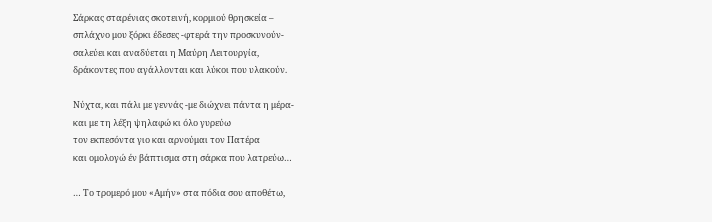Σάρκας σταρένιας σκοτεινή, κορμιού θρησκεία –
σπλάχνο μου ξόρκι έδεσες -φτερά την προσκυνούν-
σαλεύει και αναδύεται η Μαύρη Λειτουργία,
δράκοντες που αγάλλονται και λύκοι που υλακούν.

Νύχτα, και πάλι με γεννάς -με διώχνει πάντα η μέρα-
και με τη λέξη ψηλαφώ κι όλο γυρεύω
τον εκπεσόντα γιο και αρνούμαι τον Πατέρα
και ομολογώ έν βάπτισμα στη σάρκα που λατρεύω…

… Το τρομερό μου «Αμήν» στα πόδια σου αποθέτω,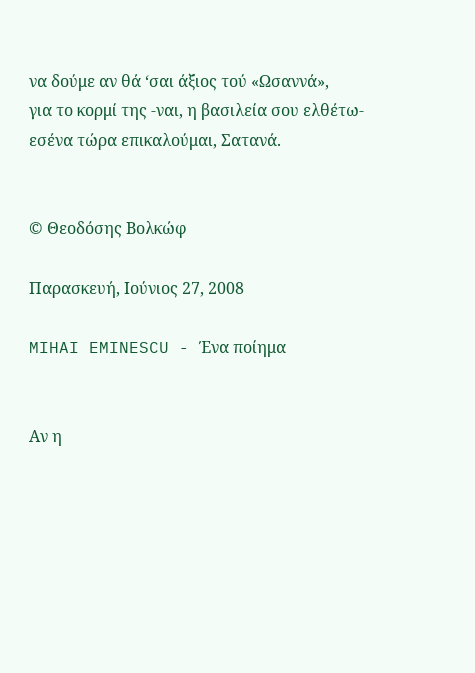να δούμε αν θά ‘σαι άξιος τού «Ωσαννά»,
για το κορμί της -ναι, η βασιλεία σου ελθέτω-
εσένα τώρα επικαλούμαι, Σατανά.


© Θεοδόσης Βολκώφ

Παρασκευή, Ιούνιος 27, 2008

MIHAI EMINESCU - Ένα ποίημα


Αν η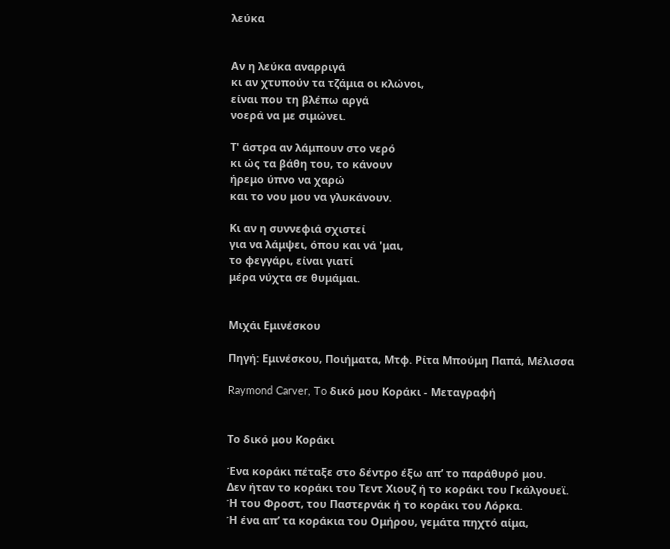λεύκα


Αν η λεύκα αναρριγά
κι αν χτυπούν τα τζάμια οι κλώνοι,
είναι που τη βλέπω αργά
νοερά να με σιμώνει.

Τ' άστρα αν λάμπουν στο νερό
κι ώς τα βάθη του, το κάνουν
ήρεμο ύπνο να χαρώ
και το νου μου να γλυκάνουν.

Κι αν η συννεφιά σχιστεί
για να λάμψει, όπου και νά 'μαι,
το φεγγάρι, είναι γιατί
μέρα νύχτα σε θυμάμαι.


Μιχάι Εμινέσκου

Πηγή: Εμινέσκου, Ποιήματα, Μτφ. Ρίτα Μπούμη Παπά, Μέλισσα

Raymond Carver, To δικό μου Κοράκι - Μεταγραφή


Tο δικό μου Κοράκι

Ένα κοράκι πέταξε στο δέντρο έξω απ’ το παράθυρό μου.
Δεν ήταν το κοράκι του Τεντ Χιουζ ή το κοράκι του Γκάλγουεϊ.
Ή του Φροστ, του Παστερνάκ ή το κοράκι του Λόρκα.
Ή ένα απ’ τα κοράκια του Ομήρου, γεμάτα πηχτό αίμα,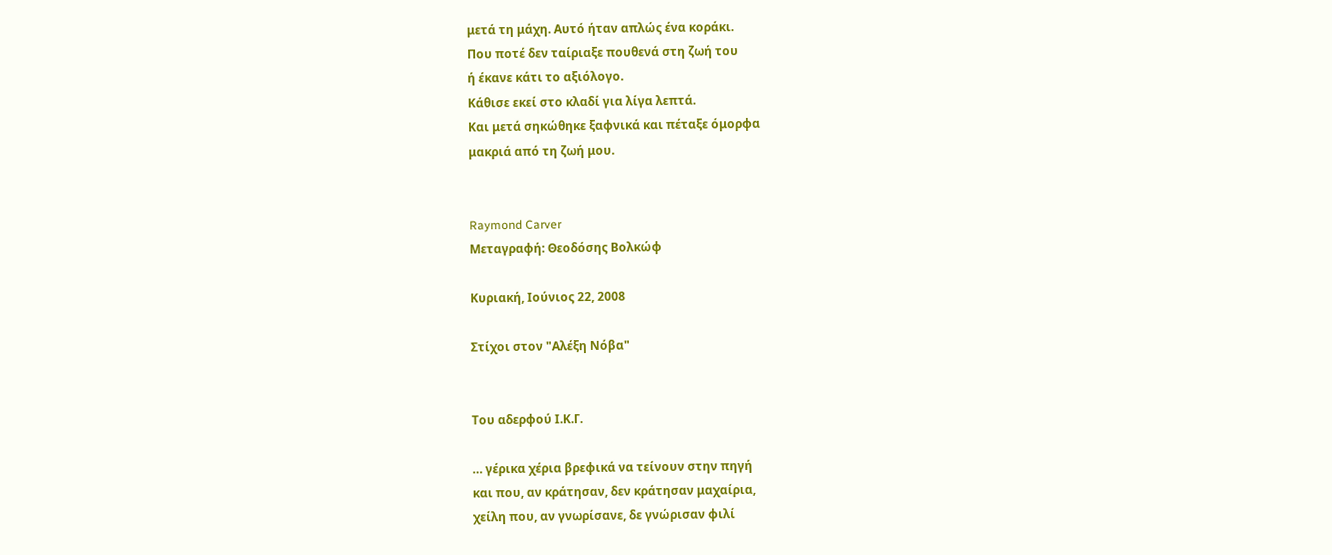μετά τη μάχη. Αυτό ήταν απλώς ένα κοράκι.
Που ποτέ δεν ταίριαξε πουθενά στη ζωή του
ή έκανε κάτι το αξιόλογο.
Κάθισε εκεί στο κλαδί για λίγα λεπτά.
Και μετά σηκώθηκε ξαφνικά και πέταξε όμορφα
μακριά από τη ζωή μου.


Raymond Carver
Mεταγραφή: Θεοδόσης Βολκώφ

Κυριακή, Ιούνιος 22, 2008

Στίχοι στον "Αλέξη Νόβα"


Tου αδερφού Ι.Κ.Γ.

… γέρικα χέρια βρεφικά να τείνουν στην πηγή
και που, αν κράτησαν, δεν κράτησαν μαχαίρια,
χείλη που, αν γνωρίσανε, δε γνώρισαν φιλί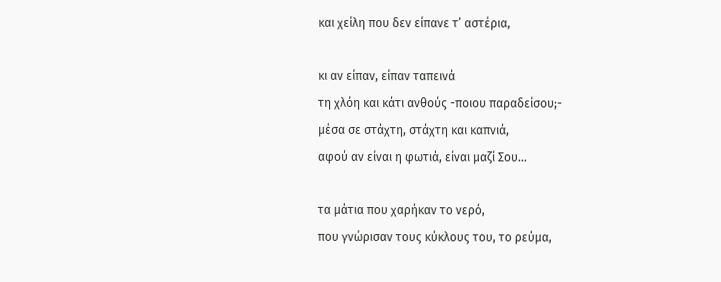και χείλη που δεν είπανε τ’ αστέρια,

κι αν είπαν, είπαν ταπεινά
τη χλόη και κάτι ανθούς -ποιου παραδείσου;-
μέσα σε στάχτη, στάχτη και καπνιά,
αφού αν είναι η φωτιά, είναι μαζί Σου…

τα μάτια που χαρήκαν το νερό,
που γνώρισαν τους κύκλους του, το ρεύμα,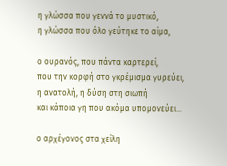η γλώσσα που γεννά το μυστικό,
η γλώσσα που όλο γεύτηκε το αίμα,

ο ουρανός, που πάντα καρτερεί,
που την κορφή στο γκρέμισμα γυρεύει,
η ανατολή, η δύση στη σιωπή
και κάποια γη που ακόμα υπομονεύει…

ο αρχέγονος στα χείλη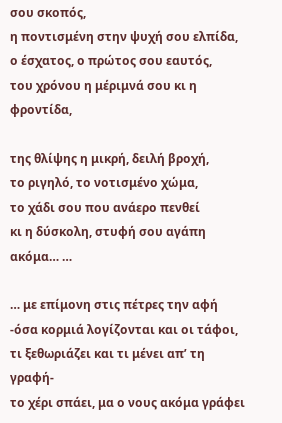σου σκοπός,
η ποντισμένη στην ψυχή σου ελπίδα,
ο έσχατος, ο πρώτος σου εαυτός,
του χρόνου η μέριμνά σου κι η φροντίδα,

της θλίψης η μικρή, δειλή βροχή,
το ριγηλό, το νοτισμένο χώμα,
το χάδι σου που ανάερο πενθεί
κι η δύσκολη, στυφή σου αγάπη ακόμα… …

… με επίμονη στις πέτρες την αφή
-όσα κορμιά λογίζονται και οι τάφοι,
τι ξεθωριάζει και τι μένει απ’ τη γραφή-
το χέρι σπάει, μα ο νους ακόμα γράφει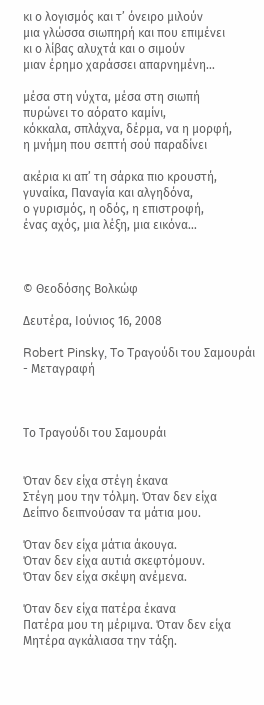κι ο λογισμός και τ’ όνειρο μιλούν
μια γλώσσα σιωπηρή και που επιμένει
κι ο λίβας αλυχτά και ο σιμούν
μιαν έρημο χαράσσει απαρνημένη…

μέσα στη νύχτα, μέσα στη σιωπή
πυρώνει το αόρατο καμίνι,
κόκκαλα, σπλάχνα, δέρμα, να η μορφή,
η μνήμη που σεπτή σού παραδίνει

ακέρια κι απ’ τη σάρκα πιο κρουστή,
γυναίκα, Παναγία και αλγηδόνα,
ο γυρισμός, η οδός, η επιστροφή,
ένας αχός, μια λέξη, μια εικόνα…



© Θεοδόσης Βολκώφ

Δευτέρα, Ιούνιος 16, 2008

Robert Pinsky, To Tραγούδι του Σαμουράι - Μεταγραφή



Το Τραγούδι του Σαμουράι


Όταν δεν είχα στέγη έκανα
Στέγη μου την τόλμη. Όταν δεν είχα
Δείπνο δειπνούσαν τα μάτια μου.

Όταν δεν είχα μάτια άκουγα.
Όταν δεν είχα αυτιά σκεφτόμουν.
Όταν δεν είχα σκέψη ανέμενα.

Όταν δεν είχα πατέρα έκανα
Πατέρα μου τη μέριμνα. Όταν δεν είχα
Μητέρα αγκάλιασα την τάξη.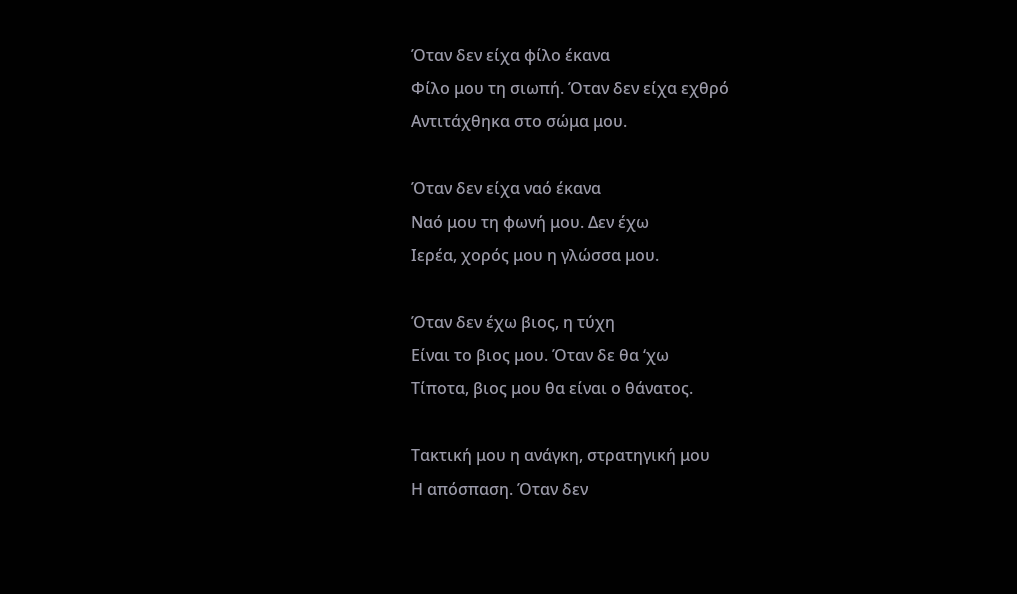Όταν δεν είχα φίλο έκανα
Φίλο μου τη σιωπή. Όταν δεν είχα εχθρό
Αντιτάχθηκα στο σώμα μου.

Όταν δεν είχα ναό έκανα
Ναό μου τη φωνή μου. Δεν έχω
Ιερέα, χορός μου η γλώσσα μου.

Όταν δεν έχω βιος, η τύχη
Είναι το βιος μου. Όταν δε θα ‘χω
Τίποτα, βιος μου θα είναι ο θάνατος.

Τακτική μου η ανάγκη, στρατηγική μου
Η απόσπαση. Όταν δεν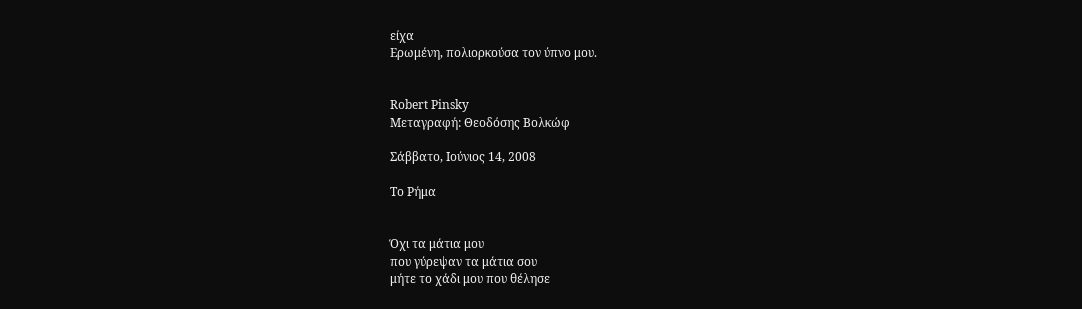είχα
Ερωμένη, πολιορκούσα τον ύπνο μου.


Robert Pinsky
Μεταγραφή: Θεοδόσης Βολκώφ

Σάββατο, Ιούνιος 14, 2008

Το Ρήμα


Όχι τα μάτια μου
που γύρεψαν τα μάτια σου
μήτε το χάδι μου που θέλησε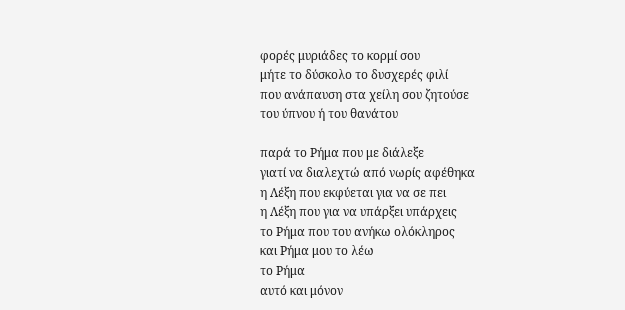φορές μυριάδες το κορμί σου
μήτε το δύσκολο το δυσχερές φιλί
που ανάπαυση στα χείλη σου ζητούσε
του ύπνου ή του θανάτου

παρά το Ρήμα που με διάλεξε
γιατί να διαλεχτώ από νωρίς αφέθηκα
η Λέξη που εκφύεται για να σε πει
η Λέξη που για να υπάρξει υπάρχεις
το Ρήμα που του ανήκω ολόκληρος
και Ρήμα μου το λέω
το Ρήμα
αυτό και μόνον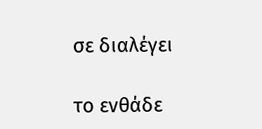σε διαλέγει

το ενθάδε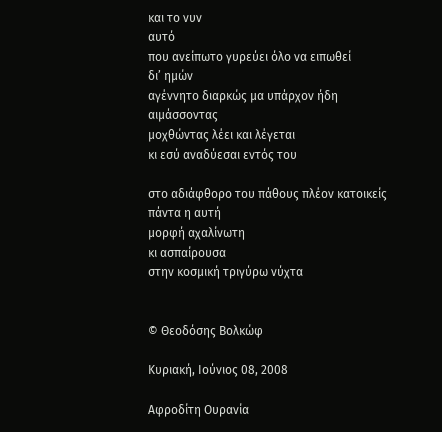και το νυν
αυτό
που ανείπωτο γυρεύει όλο να ειπωθεί
δι’ ημών
αγέννητο διαρκώς μα υπάρχον ήδη
αιμάσσοντας
μοχθώντας λέει και λέγεται
κι εσύ αναδύεσαι εντός του

στο αδιάφθορο του πάθους πλέον κατοικείς
πάντα η αυτή
μορφή αχαλίνωτη
κι ασπαίρουσα
στην κοσμική τριγύρω νύχτα


© Θεοδόσης Βολκώφ

Κυριακή, Ιούνιος 08, 2008

Αφροδίτη Ουρανία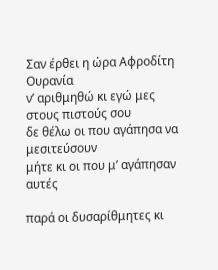Σαν έρθει η ώρα Αφροδίτη Ουρανία
ν’ αριθμηθώ κι εγώ μες στους πιστούς σου
δε θέλω οι που αγάπησα να μεσιτεύσουν
μήτε κι οι που μ’ αγάπησαν αυτές

παρά οι δυσαρίθμητες κι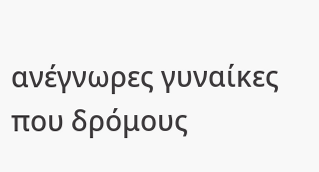ανέγνωρες γυναίκες
που δρόμους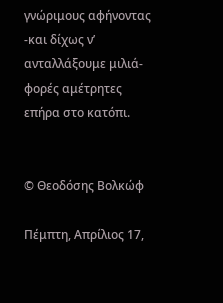γνώριμους αφήνοντας
-και δίχως ν’ ανταλλάξουμε μιλιά-
φορές αμέτρητες επήρα στο κατόπι.


© Θεοδόσης Βολκώφ

Πέμπτη, Απρίλιος 17,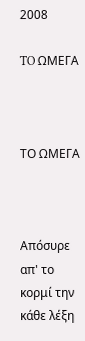2008

TO ΩΜΕΓΑ



ΤΟ ΩΜΕΓΑ



Απόσυρε απ' το κορμί την κάθε λέξη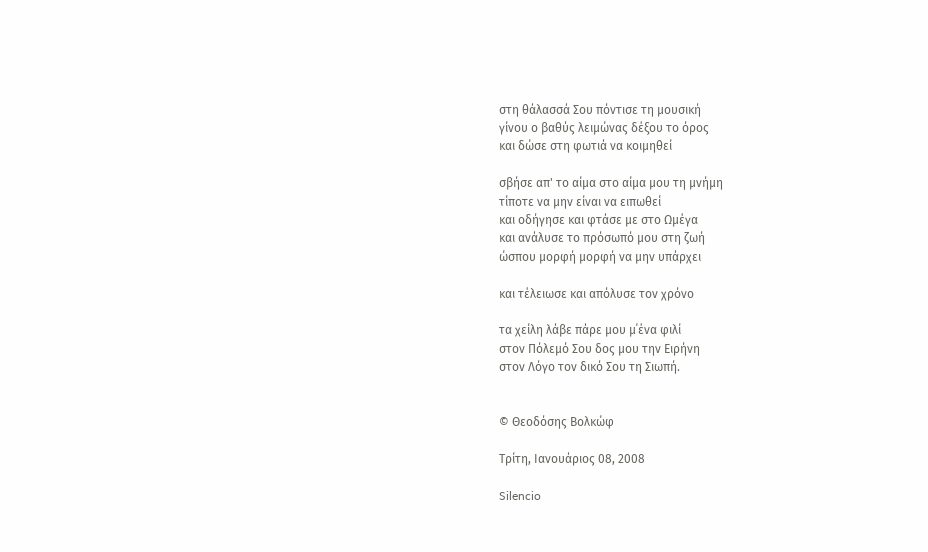στη θάλασσά Σου πόντισε τη μουσική
γίνου ο βαθύς λειμώνας δέξου το όρος
και δώσε στη φωτιά να κοιμηθεί

σβήσε απ' το αίμα στο αίμα μου τη μνήμη
τίποτε να μην είναι να ειπωθεί
και οδήγησε και φτάσε με στο Ωμέγα
και ανάλυσε το πρόσωπό μου στη ζωή
ώσπου μορφή μορφή να μην υπάρχει

και τέλειωσε και απόλυσε τον χρόνο

τα χείλη λάβε πάρε μου μ΄ένα φιλί
στον Πόλεμό Σου δος μου την Ειρήνη
στον Λόγο τον δικό Σου τη Σιωπή.


© Θεοδόσης Βολκώφ

Τρίτη, Ιανουάριος 08, 2008

Silencio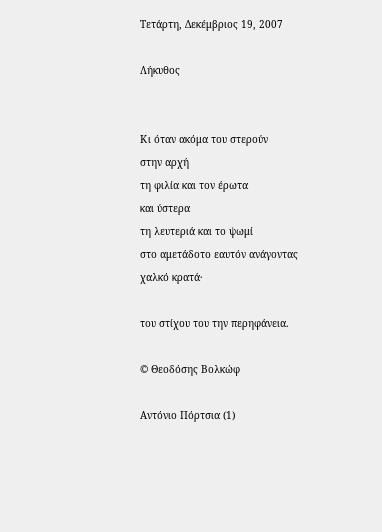Τετάρτη, Δεκέμβριος 19, 2007

Λήκυθος


Κι όταν ακόμα του στερούν
στην αρχή
τη φιλία και τον έρωτα
και ύστερα
τη λευτεριά και το ψωμί
στο αμετάδοτο εαυτόν ανάγοντας
χαλκό κρατά·

του στίχου του την περηφάνεια.

© Θεοδόσης Βολκώφ

Αντόνιο Πόρτσια (1)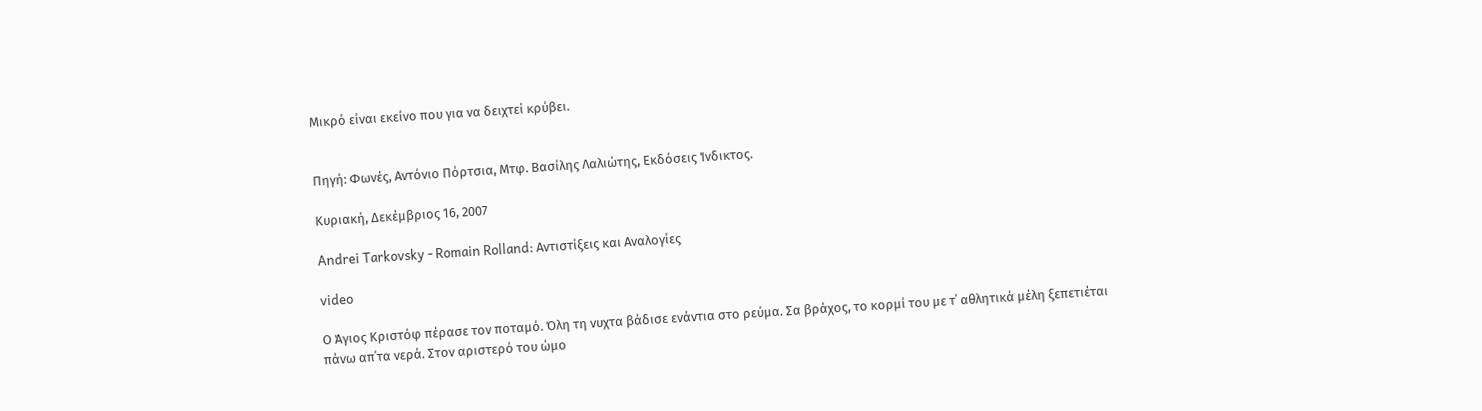Μικρό είναι εκείνο που για να δειχτεί κρύβει.


Πηγή: Φωνές, Αντόνιο Πόρτσια, Μτφ. Βασίλης Λαλιώτης, Εκδόσεις Ίνδικτος.

Κυριακή, Δεκέμβριος 16, 2007

Andrei Tarkovsky - Romain Rolland: Αντιστίξεις και Αναλογίες

video

Ο Άγιος Κριστόφ πέρασε τον ποταμό. Όλη τη νυχτα βάδισε ενάντια στο ρεύμα. Σα βράχος, το κορμί του με τ΄ αθλητικά μέλη ξεπετιέται πάνω απ΄τα νερά. Στον αριστερό του ώμο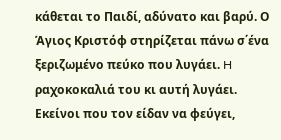κάθεται το Παιδί, αδύνατο και βαρύ. Ο Άγιος Κριστόφ στηρίζεται πάνω σ΄ένα ξεριζωμένο πεύκο που λυγάει. H ραχοκοκαλιά του κι αυτή λυγάει. Εκείνοι που τον είδαν να φεύγει,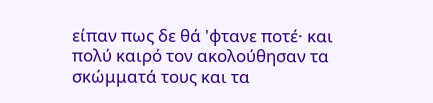είπαν πως δε θά 'φτανε ποτέ· και πολύ καιρό τον ακολούθησαν τα σκώμματά τους και τα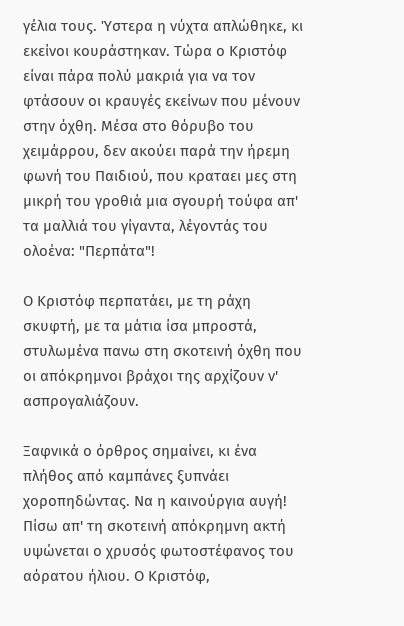γέλια τους. Ύστερα η νύχτα απλώθηκε, κι εκείνοι κουράστηκαν. Τώρα ο Κριστόφ είναι πάρα πολύ μακριά για να τον φτάσουν οι κραυγές εκείνων που μένουν στην όχθη. Μέσα στο θόρυβο του χειμάρρου, δεν ακούει παρά την ήρεμη φωνή του Παιδιού, που κραταει μες στη μικρή του γροθιά μια σγουρή τούφα απ' τα μαλλιά του γίγαντα, λέγοντάς του ολοένα: "Περπάτα"!

Ο Κριστόφ περπατάει, με τη ράχη σκυφτή, με τα μάτια ίσα μπροστά, στυλωμένα πανω στη σκοτεινή όχθη που οι απόκρημνοι βράχοι της αρχίζουν ν' ασπρογαλιάζουν.

Ξαφνικά ο όρθρος σημαίνει, κι ένα πλήθος από καμπάνες ξυπνάει χοροπηδώντας. Να η καινούργια αυγή! Πίσω απ' τη σκοτεινή απόκρημνη ακτή υψώνεται ο χρυσός φωτοστέφανος του αόρατου ήλιου. Ο Κριστόφ,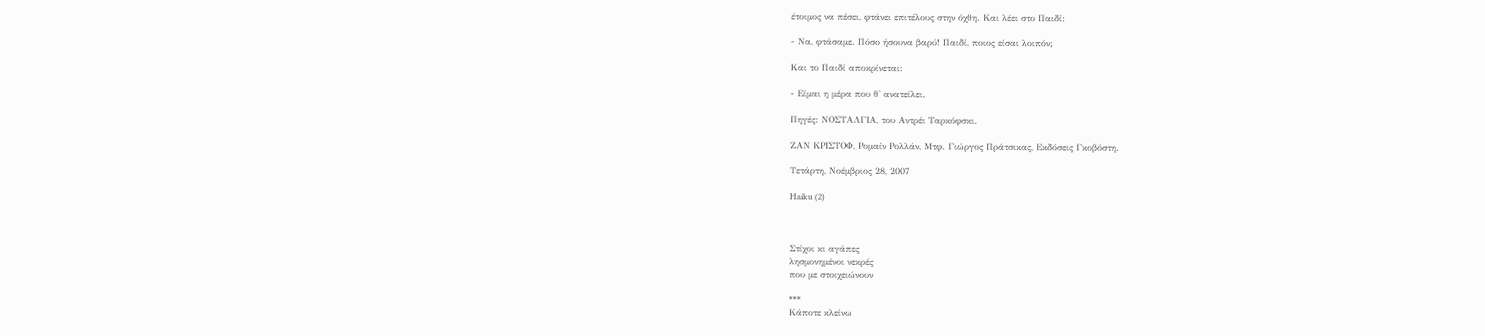έτοιμος να πέσει, φτάνει επιτέλους στην όχθη. Και λέει στο Παιδί:

- Να, φτάσαμε. Πόσο ήσουνα βαρύ! Παιδί, ποιος είσαι λοιπόν;

Kαι το Παιδί αποκρίνεται:

- Είμαι η μέρα που θ' ανατείλει.

Πηγές: NΟΣΤΑΛΓΙΑ, του Αντρέι Ταρκόφσκι.

ΖΑΝ ΚΡΙΣΤΟΦ, Ρομαίν Ρολλάν, Mτφ. Γιώργος Πράτσικας, Εκδόσεις Γκοβόστη.

Τετάρτη, Νοέμβριος 28, 2007

Haiku (2)



Στίχοι κι αγάπες
λησμονημένοι νεκρές
που με στοιχειώνουν

***
Κάποτε κλείνω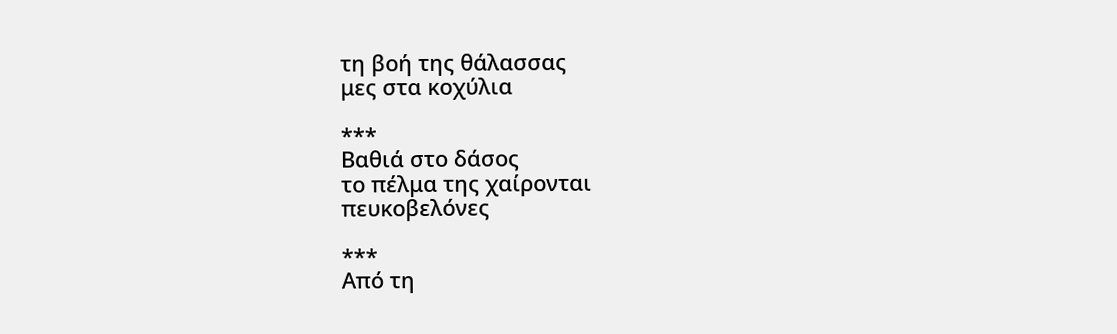τη βοή της θάλασσας
μες στα κοχύλια

***
Βαθιά στο δάσος
το πέλμα της χαίρονται
πευκοβελόνες

***
Από τη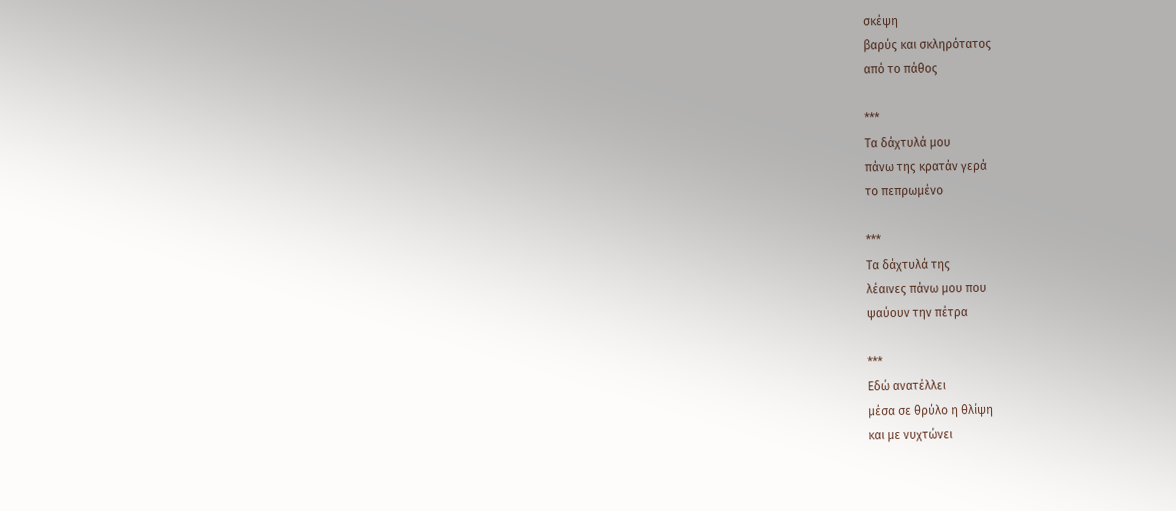σκέψη
βαρύς και σκληρότατος
από το πάθος

***
Τα δάχτυλά μου
πάνω της κρατάν γερά
το πεπρωμένο

***
Τα δάχτυλά της
λέαινες πάνω μου που
ψαύουν την πέτρα

***
Εδώ ανατέλλει
μέσα σε θρύλο η θλίψη
και με νυχτώνει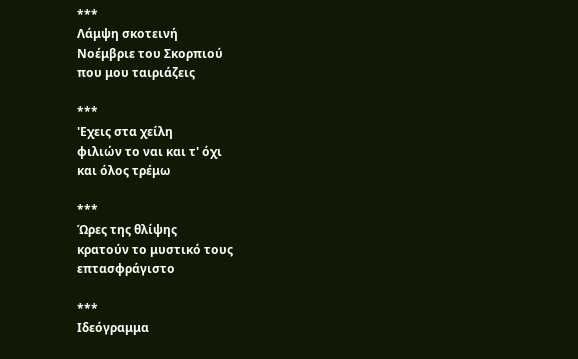***
Λάμψη σκοτεινή
Νοέμβριε του Σκορπιού
που μου ταιριάζεις

***
'Εχεις στα χείλη
φιλιών το ναι και τ' όχι
και όλος τρέμω

***
Ώρες της θλίψης
κρατούν το μυστικό τους
επτασφράγιστο

***
Ιδεόγραμμα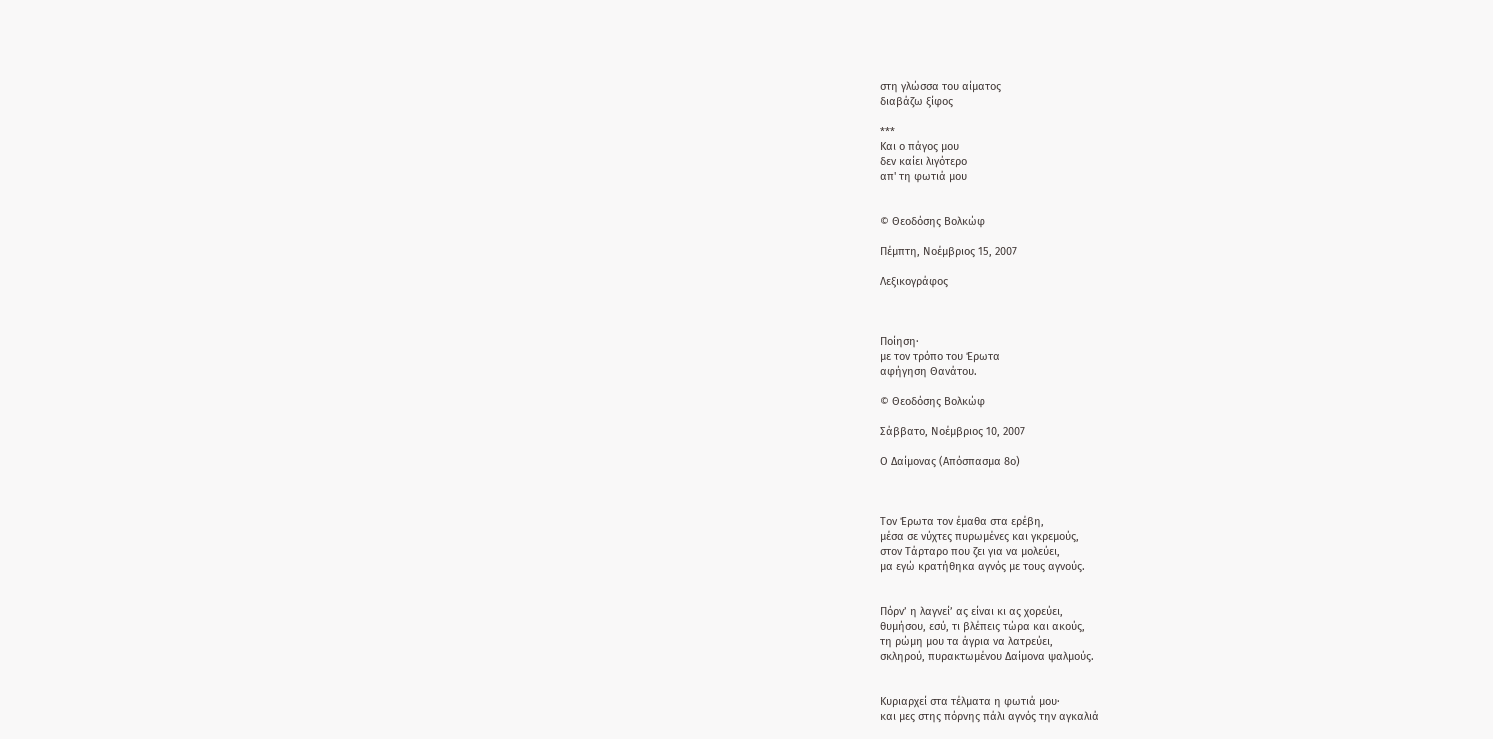στη γλώσσα του αίματος
διαβάζω ξίφος

***
Και ο πάγος μου
δεν καίει λιγότερο
απ' τη φωτιά μου


© Θεοδόσης Βολκώφ

Πέμπτη, Νοέμβριος 15, 2007

Λεξικογράφος



Ποίηση·
με τον τρόπο του Έρωτα
αφήγηση Θανάτου.

© Θεοδόσης Βολκώφ

Σάββατο, Νοέμβριος 10, 2007

Ο Δαίμονας (Απόσπασμα 8ο)



Τον Έρωτα τον έμαθα στα ερέβη,
μέσα σε νύχτες πυρωμένες και γκρεμούς,
στον Τάρταρο που ζει για να μολεύει,
μα εγώ κρατήθηκα αγνός με τους αγνούς.


Πόρν’ η λαγνεί’ ας είναι κι ας χορεύει,
θυμήσου, εσύ, τι βλέπεις τώρα και ακούς,
τη ρώμη μου τα άγρια να λατρεύει,
σκληρού, πυρακτωμένου Δαίμονα ψαλμούς.


Κυριαρχεί στα τέλματα η φωτιά μου·
και μες στης πόρνης πάλι αγνός την αγκαλιά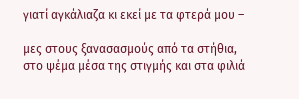γιατί αγκάλιαζα κι εκεί με τα φτερά μου –

μες στους ξανασασμούς από τα στήθια,
στο ψέμα μέσα της στιγμής και στα φιλιά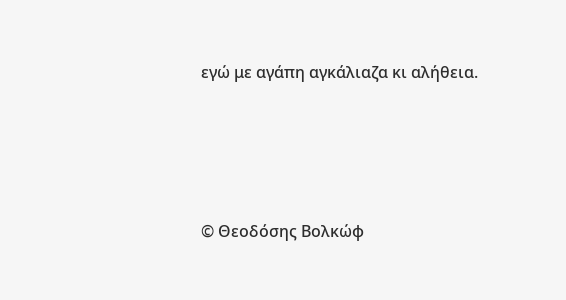εγώ με αγάπη αγκάλιαζα κι αλήθεια.




© Θεοδόσης Βολκώφ